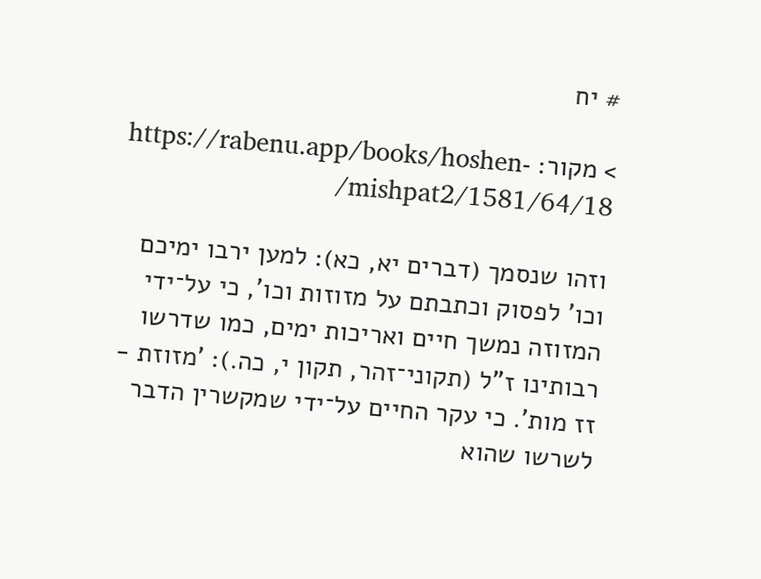# יח

> מקור: https://rabenu.app/books/hoshen-mishpat2/1581/64/18/

וזהו שנסמך (דברים יא, כא): למען ירבו ימיכם וכו' לפסוק וכתבתם על מזוזות וכו', כי על־ידי המזוזה נמשך חיים ואריכות ימים, כמו שדרשו רבותינו ז"ל (תקוני־זהר, תקון י, כה.): 'מזוזת - זז מות'. כי עקר החיים על־ידי שמקשרין הדבר לשרשו שהוא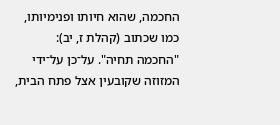החכמה, שהוא חיותו ופנימיותו, כמו שכתוב (קהלת ז, יב): "החכמה תחיה". על־כן על־ידי המזוזה שקובעין אצל פתח הבית,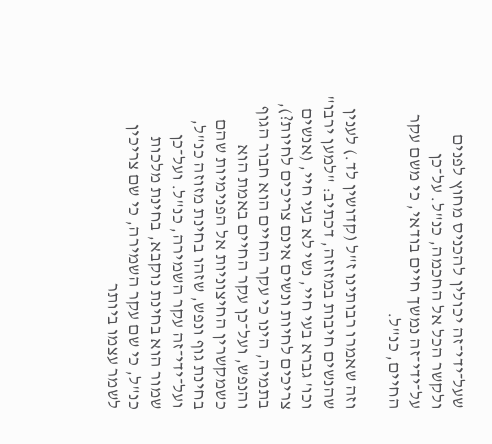שעל־ידי־זה יכולין להכניס מחוץ לפנים ולקשר הכל אל החכמה, כנ"ל. על־כן על־ידי־זה נמשך חיים בודאי, כי משם עקר החיים, כנ"ל.

וזה שאמרו רבותינו ז"ל (קדושין לד.) לענין שהנשים חיבות במזוזה, דכתיב: "למען ירבו" וכו' גברא בעי חיי, נשי לא בעי חיי, (אנשים צריכים לחיות ונשים אינם צריכים לחיות?), בתמיה, הינו כי עקר החיים הוא חבור הגוף והנפש, ועל־כן עקר החיים באמת הוא כשמקשרין החיצוניות אל הפנימיות שהם בחינת גוף ונפש, שזהו בחינת מזוזה כנ"ל, ועל־ידי־זה עקר השמירה, כנ"ל. ועל־כן שמור הוא בחינת נוקבא, בחינת מלכות כנ"ל, כי שם עקר השמירה, כי שם צריכין לשמר עצמו ביותר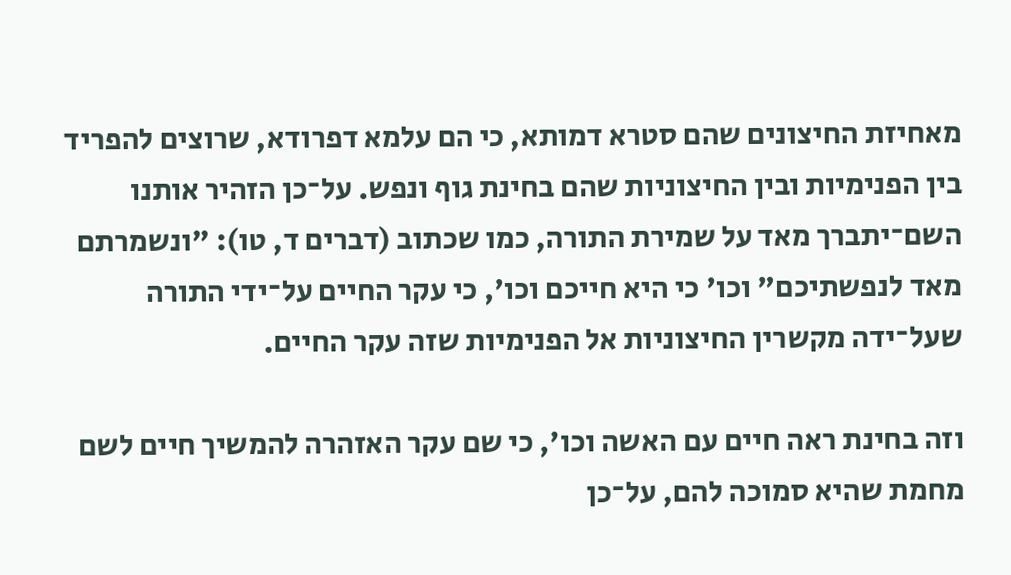מאחיזת החיצונים שהם סטרא דמותא, כי הם עלמא דפרודא, שרוצים להפריד בין הפנימיות ובין החיצוניות שהם בחינת גוף ונפש. על־כן הזהיר אותנו השם־יתברך מאד על שמירת התורה, כמו שכתוב (דברים ד, טו): "ונשמרתם מאד לנפשתיכם" וכו' כי היא חייכם וכו', כי עקר החיים על־ידי התורה שעל־ידה מקשרין החיצוניות אל הפנימיות שזה עקר החיים.

וזה בחינת ראה חיים עם האשה וכו', כי שם עקר האזהרה להמשיך חיים לשם מחמת שהיא סמוכה להם, על־כן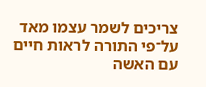צריכים לשמר עצמו מאד על־פי התורה לראות חיים עם האשה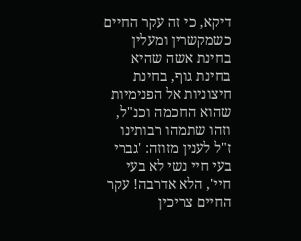דיקא, כי זה עקר החיים כשמקשרין ומעלין בחינת אשה שהיא בחינת גוף, בחינת חיצוניות אל הפנימיות שהוא החכמה וכנ"ל, וזהו שתמהו רבותינו ז"ל לענין מזוזה: 'גברי בעי חיי נשי לא בעי חיי', הלא אדרבה! עקר החיים צריכין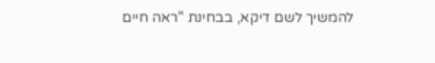להמשיך לשם דיקא, בבחינת "ראה חיים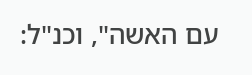עם האשה", וכנ"ל: